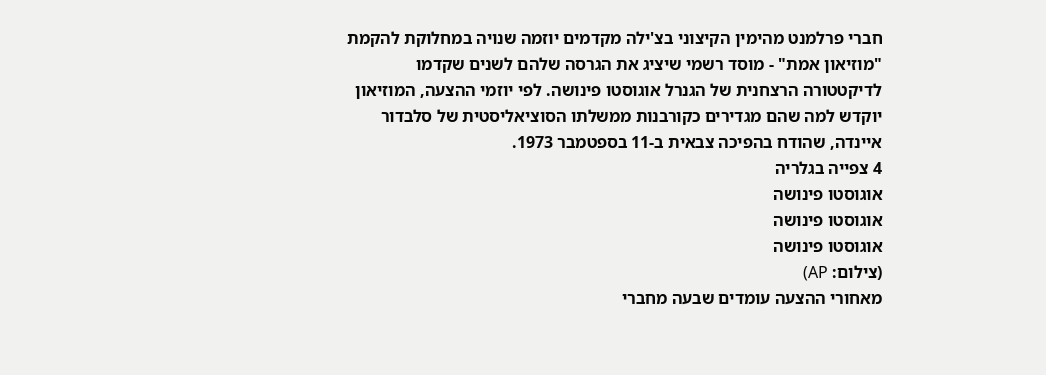חברי פרלמנט מהימין הקיצוני בצ'ילה מקדמים יוזמה שנויה במחלוקת להקמת "מוזיאון אמת" - מוסד רשמי שיציג את הגרסה שלהם לשנים שקדמו לדיקטטורה הרצחנית של הגנרל אוגוסטו פינושה. לפי יוזמי ההצעה, המוזיאון יוקדש למה שהם מגדירים כקורבנות ממשלתו הסוציאליסטית של סלבדור איינדה, שהודח בהפיכה צבאית ב-11 בספטמבר 1973.
4 צפייה בגלריה
אוגוסטו פינושה
אוגוסטו פינושה
אוגוסטו פינושה
(צילום: AP)
מאחורי ההצעה עומדים שבעה מחברי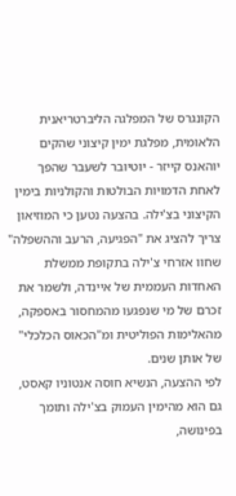הקונגרס של המפלגה הליברטריאנית הלאומית, מפלגת ימין קיצוני שהקים יוהאנס קייזר - יוטיובר לשעבר שהפך לאחת הדמויות הבולטות והקולניות בימין הקיצוני בצ'ילה. בהצעה נטען כי המוזיאון צריך להציג את "הפגיעה, הרעב וההשפלה" שחוו אזרחי צ'ילה בתקופת ממשלת האחדות העממית של איינדה, ולשמר את זכרם של מי שנפגעו מהמחסור באספקה, מהאלימות הפוליטית ומ"הכאוס הכלכלי" של אותן שנים.
לפי ההצעה, הנשיא חוסה אנטוניו קאסט, גם הוא מהימין העמוק בצ'ילה ותומך בפינושה,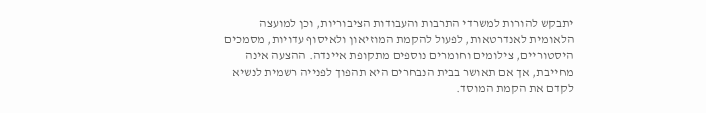יתבקש להורות למשרדי התרבות והעבודות הציבוריות, וכן למועצה הלאומית לאנדרטאות, לפעול להקמת המוזיאון ולאיסוף עדויות, מסמכים היסטוריים, צילומים וחומרים נוספים מתקופת איינדה. ההצעה אינה מחייבת, אך אם תאושר בבית הנבחרים היא תהפוך לפנייה רשמית לנשיא לקדם את הקמת המוסד.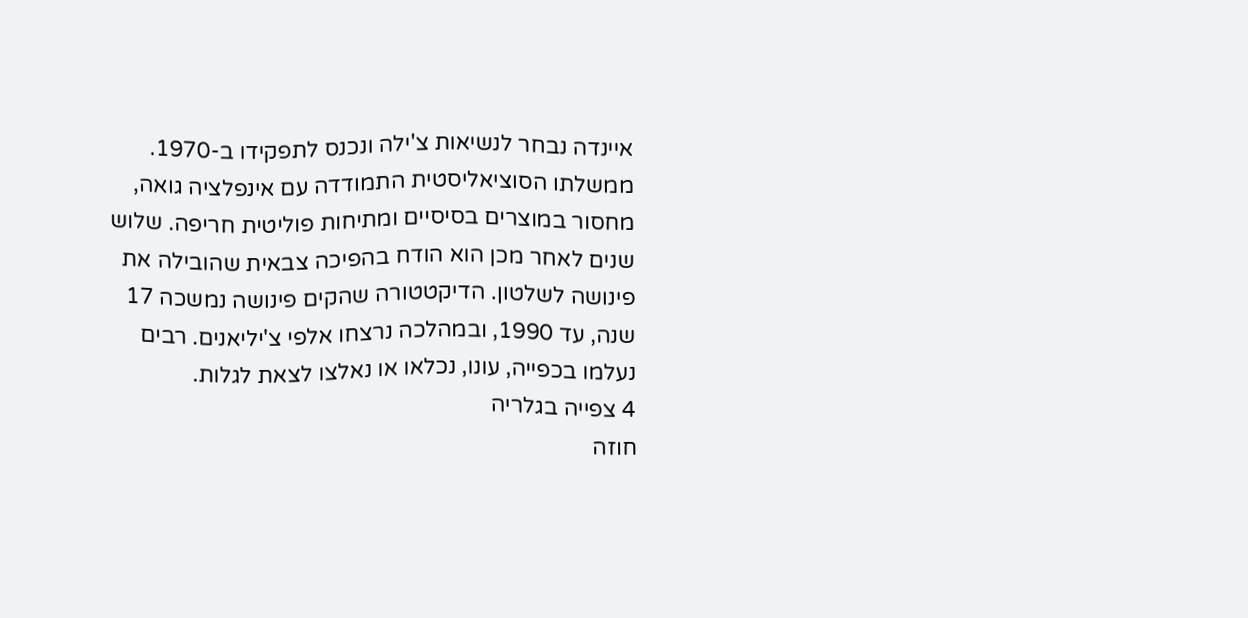איינדה נבחר לנשיאות צ'ילה ונכנס לתפקידו ב-1970. ממשלתו הסוציאליסטית התמודדה עם אינפלציה גואה, מחסור במוצרים בסיסיים ומתיחות פוליטית חריפה. שלוש שנים לאחר מכן הוא הודח בהפיכה צבאית שהובילה את פינושה לשלטון. הדיקטטורה שהקים פינושה נמשכה 17 שנה, עד 1990, ובמהלכה נרצחו אלפי צ'יליאנים. רבים נעלמו בכפייה, עונו, נכלאו או נאלצו לצאת לגלות.
4 צפייה בגלריה
חוזה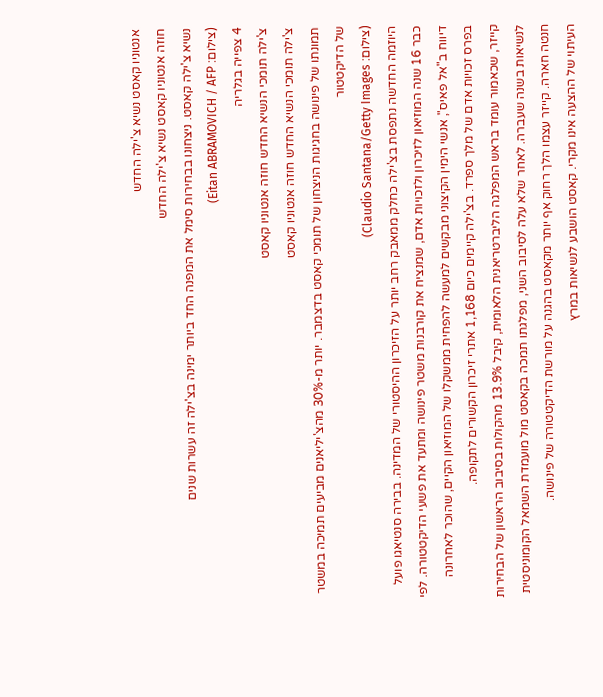אנטוניו קאסט נשיא צ'ילה החדש
חוזה אנטוניו קאסט נשיא צ'ילה החדש
נשיא צ'ילה קאסט. ניצחונו בבחירות סימל את המפנה החד ביותר ימינה בצ'ילה זה עשרות שנים
(צילום: Eitan ABRAMOVICH / AFP)
4 צפייה בגלריה
צ'ילה תומכי הנשיא החדש חוזה אנטוניו קאסט
צ'ילה תומכי הנשיא החדש חוזה אנטוניו קאסט
תמונתו של פינושה בחגיגות הניצחון של תומכי קאסט בדצמבר. יותר מ-30% מהצ'יליאנים מביעים תמיכה במשטר של הדיקטטור
(צילום: Claudio Santana/Getty Images)
היוזמה החדשה נתפסת בצ'ילה כחלק ממאבק רחב יותר על הזיכרון ההיסטורי של המדינה. בבירה סנטיאגו פועל כבר 16 שנה המוזיאון לזיכרון ולזכויות אדם, שמנציח את קורבנות משטר פינושה ומתעד את פשעי הדיקטטורה. לפי דיווח ב"אל פאיס", אנשי הימין הקיצוני מבקשים למעשה להפחית ממשקלו של המוזיאון הקיים, שהוכר לאחרונה בפרס זכויות אדם של מלך ספרד. בצ'ילה קיימים כיום 1,168 אתרי זיכרון הקשורים לתקופה.
קייזר, שכאמור עומד בראש המפלגה הליברטריאנית הלאומית, קיבל 13.9% מהקולות בסיבוב הראשון של הבחירות לנשיאות בשנה שעברה. לאחר שלא עלה לסיבוב השני, מפלגתו תמכה בקאסט מול מועמדת השמאל הקומוניסטית חנטה חארה. קייזר עצמו הלך רחוק אף יותר מקאסט בהגנה על מורשת הדיקטטורה של פינושה.
העיתוי של ההצעה אינו מקרי. קאסט הושבע לנשיאות במרץ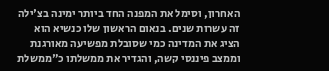האחרון, וסימל את המפנה החד ביותר ימינה בצ'ילה זה עשרות שנים. בנאום הראשון שלו כנשיא הוא הציג את המדינה כמי שסובלת מפשיעה מאורגנת וממצב פיננסי קשה, והגדיר את ממשלתו כ"ממשלת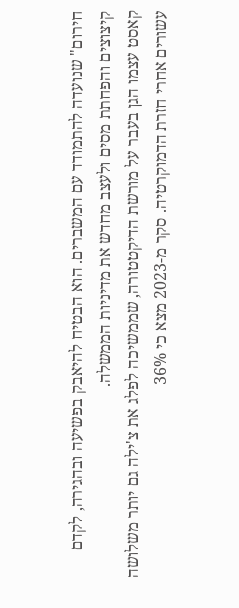חירום" שנועדה להתמודד עם המשברים. הוא הבטיח להיאבק בפשיעה ובהגירה, לקדם קיצוצים והפחתת מסים ולעצב מחדש את מדיניות הממשלה.
קאסט עצמו הגן בעבר על מורשת הדיקטטורה, שממשיכה לפלג את צ'ילה גם יותר משלושה עשורים אחרי חזרת הדמוקרטיה. סקר מ-2023 מצא כי 36%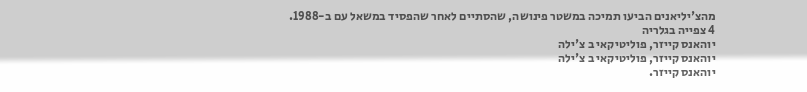מהצ'יליאנים הביעו תמיכה במשטר פינושה, שהסתיים לאחר שהפסיד במשאל עם ב-1988.
4 צפייה בגלריה
יוהאנס קייזר, פוליטיקאי ב צ'ילה
יוהאנס קייזר, פוליטיקאי ב צ'ילה
יוהאנס קייזר.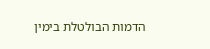הדמות הבולטלת בימין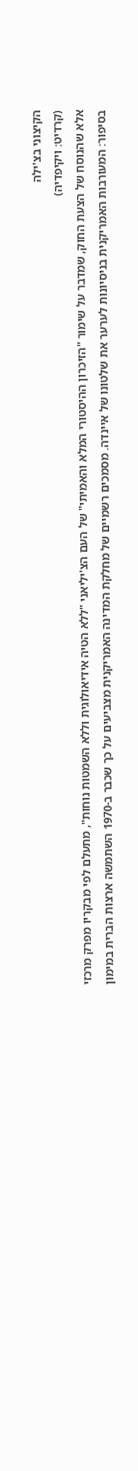הקיצוני בצ'ילה
(קרדיט: ויקיפדיה)
אלא שהנוסח של הצעת החוק, שמדבר על שימור "הזיכרון ההיסטורי המלא והאמיתי" של העם הצ'יליאני "ללא הטיה אידיאולוגית וללא השמטות נוחות", מתעלם לפי מבקריו מפרק מרכזי בסיפור: המעורבות האמריקנית בניסיונות לערער את שלטונו של איינדה. מסמכים רשמיים של מחלקת המדינה האמריקנית מצביעים על כך שכבר ב-1970 השתמשה ארצות הברית במימון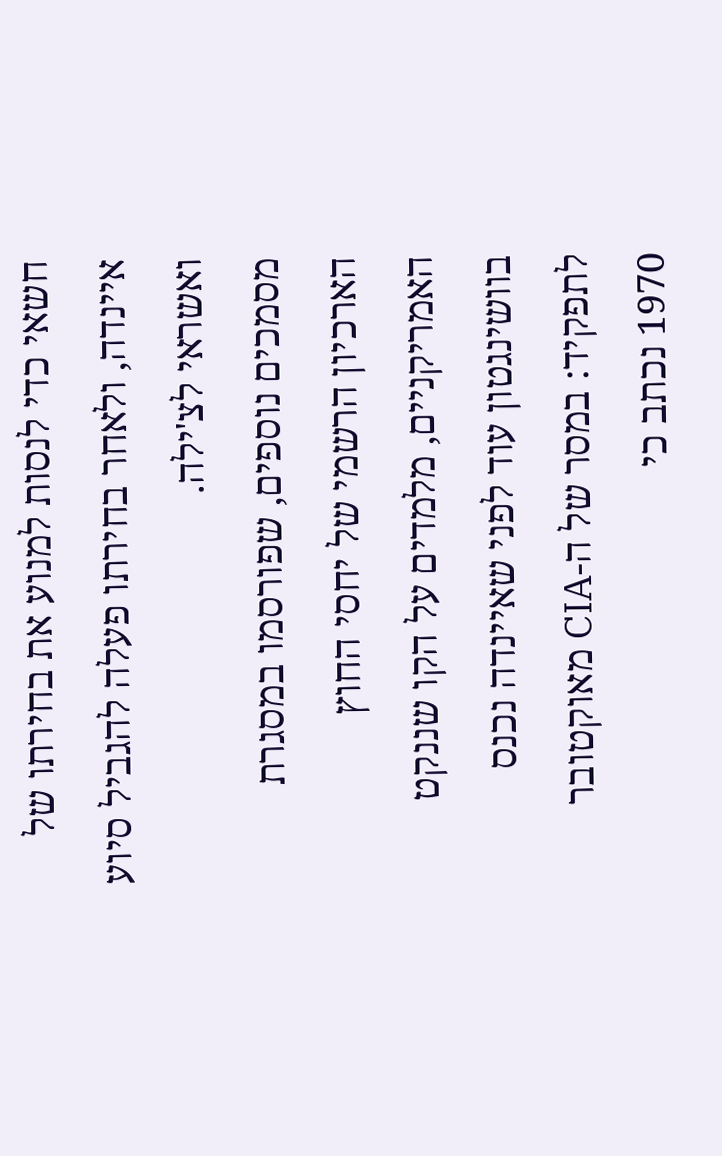חשאי כדי לנסות למנוע את בחירתו של איינדה, ולאחר בחירתו פעלה להגביל סיוע ואשראי לצ'ילה.
מסמכים נוספים, שפורסמו במסגרת הארכיון הרשמי של יחסי החוץ האמריקניים, מלמדים על הקו שננקט בוושינגטון עוד לפני שאיינדה נכנס לתפקיד: במסר של ה-CIA מאוקטובר 1970 נכתב כי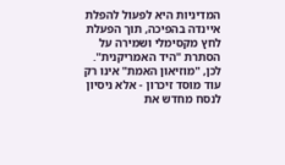המדיניות היא לפעול להפלת איינדה בהפיכה, תוך הפעלת לחץ מקסימלי ושמירה על הסתרת "היד האמריקנית".
לכן, "מוזיאון האמת" אינו רק עוד מוסד זיכרון - אלא ניסיון לנסח מחדש את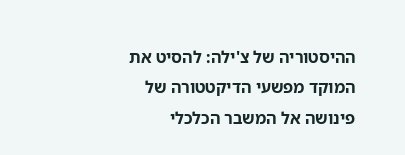ההיסטוריה של צ'ילה: להסיט את המוקד מפשעי הדיקטטורה של פינושה אל המשבר הכלכלי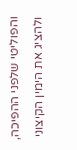והפוליטי שלפני ההפיכה, ולהציג את הימין הקיצוני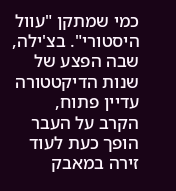כמי שמתקן "עוול היסטורי". בצ'ילה, שבה הפצע של שנות הדיקטטורה עדיין פתוח, הקרב על העבר הופך כעת לעוד זירה במאבק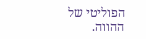הפוליטי של ההווה.